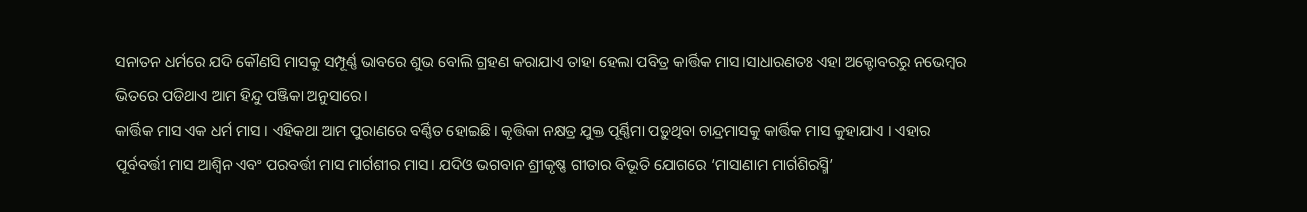ସନାତନ ଧର୍ମରେ ଯଦି କୌଣସି ମାସକୁ ସମ୍ପୂର୍ଣ୍ଣ ଭାବରେ ଶୁଭ ବୋଲି ଗ୍ରହଣ କରାଯାଏ ତାହା ହେଲା ପବିତ୍ର କାର୍ତ୍ତିକ ମାସ।ସାଧାରଣତଃ ଏହା ଅକ୍ଟୋବରରୁ ନଭେମ୍ବର ଭିତରେ ପଡିଥାଏ ଆମ ହିନ୍ଦୁ ପଞ୍ଜିକା ଅନୁସାରେ।
କାର୍ତ୍ତିକ ମାସ ଏକ ଧର୍ମ ମାସ । ଏହିକଥା ଆମ ପୁରାଣରେ ବର୍ଣ୍ଣିତ ହୋଇଛି। କୃତ୍ତିକା ନକ୍ଷତ୍ର ଯୁକ୍ତ ପୂର୍ଣ୍ଣିମା ପଡ଼ୁଥିବା ଚାନ୍ଦ୍ରମାସକୁ କାର୍ତ୍ତିକ ମାସ କୁହାଯାଏ । ଏହାର ପୂର୍ବବର୍ତ୍ତୀ ମାସ ଆଶ୍ୱିନ ଏବଂ ପରବର୍ତ୍ତୀ ମାସ ମାର୍ଗଶୀର ମାସ। ଯଦିଓ ଭଗବାନ ଶ୍ରୀକୃଷ୍ଣ ଗୀତାର ବିଭୂତି ଯୋଗରେ ‘ମାସାଣାମ ମାର୍ଗଶିରସ୍ମି’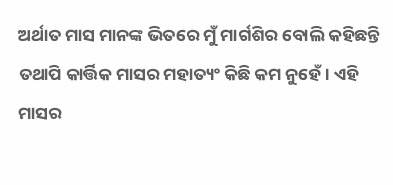ଅର୍ଥାତ ମାସ ମାନଙ୍କ ଭିତରେ ମୁଁ ମାର୍ଗଶିର ବୋଲି କହିଛନ୍ତି ତଥାପି କାର୍ତ୍ତିକ ମାସର ମହାତ୍ୟଂ କିଛି କମ ନୁହେଁ। ଏହି ମାସର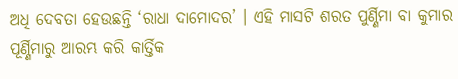ଅଧି ଦେବତା ହେଉଛନ୍ତି ‘ରାଧା ଦାମୋଦର’ । ଏହି ମାସଟି ଶରତ ପୁର୍ଣ୍ଣିମା ବା କୁମାର ପୂର୍ଣ୍ଣିମାରୁ ଆରମ୍ଭ କରି କାର୍ତ୍ତିକ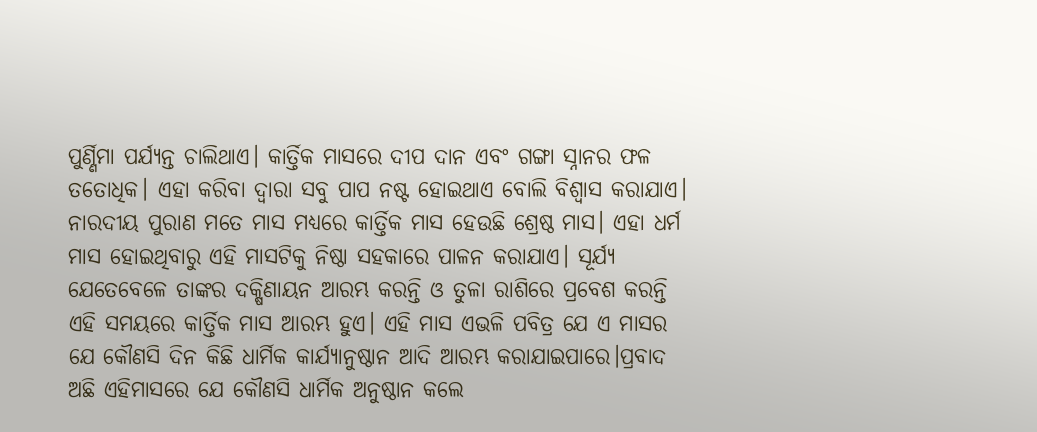ପୁର୍ଣ୍ଣିମା ପର୍ଯ୍ଯନ୍ତ ଚାଲିଥାଏ। କାର୍ତ୍ତିକ ମାସରେ ଦୀପ ଦାନ ଏବଂ ଗଙ୍ଗା ସ୍ନାନର ଫଳ ତତୋଧିକ। ଏହା କରିବା ଦ୍ଵାରା ସବୁ ପାପ ନଷ୍ଟ ହୋଇଥାଏ ବୋଲି ବିଶ୍ଵାସ କରାଯାଏ।
ନାରଦୀୟ ପୁରାଣ ମତେ ମାସ ମଧ୍ୟରେ କାର୍ତ୍ତିକ ମାସ ହେଉଛି ଶ୍ରେଷ୍ଠ ମାସ। ଏହା ଧର୍ମ ମାସ ହୋଇଥିବାରୁ ଏହି ମାସଟିକୁ ନିଷ୍ଠା ସହକାରେ ପାଳନ କରାଯାଏ। ସୂର୍ଯ୍ୟ ଯେତେବେଳେ ତାଙ୍କର ଦକ୍ଷିଣାୟନ ଆରମ୍ଭ କରନ୍ତି ଓ ତୁଳା ରାଶିରେ ପ୍ରବେଶ କରନ୍ତି ଏହି ସମୟରେ କାର୍ତ୍ତିକ ମାସ ଆରମ୍ଭ ହୁଏ। ଏହି ମାସ ଏଭଳି ପବିତ୍ର ଯେ ଏ ମାସର ଯେ କୌଣସି ଦିନ କିଛି ଧାର୍ମିକ କାର୍ଯ୍ୟାନୁଷ୍ଠାନ ଆଦି ଆରମ୍ଭ କରାଯାଇପାରେ।ପ୍ରବାଦ ଅଛି ଏହିମାସରେ ଯେ କୌଣସି ଧାର୍ମିକ ଅନୁଷ୍ଠାନ କଲେ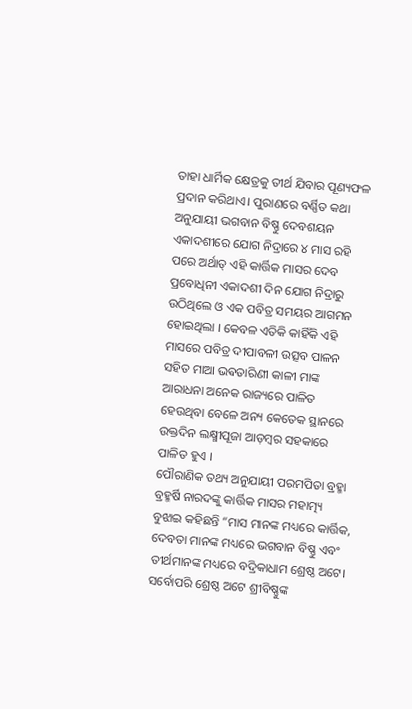ତାହା ଧାର୍ମିକ କ୍ଷେତ୍ରକୁ ତୀର୍ଥ ଯିବାର ପୂଣ୍ୟଫଳ ପ୍ରଦାନ କରିଥାଏ। ପୁରାଣରେ ବର୍ଣ୍ଣିତ କଥା ଅନୁଯାୟୀ ଭଗବାନ ବିଷ୍ଣୁ ଦେବଶୟନ ଏକାଦଶୀରେ ଯୋଗ ନିଦ୍ରାରେ ୪ ମାସ ରହି ପରେ ଅର୍ଥାତ୍ ଏହି କାର୍ତ୍ତିକ ମାସର ଦେବ ପ୍ରବୋଧିନୀ ଏକାଦଶୀ ଦିନ ଯୋଗ ନିଦ୍ରାରୁ ଉଠିଥିଲେ ଓ ଏକ ପବିତ୍ର ସମୟର ଆଗମନ ହୋଇଥିଲା । କେବଳ ଏତିକି କାହିଁକି ଏହି ମାସରେ ପବିତ୍ର ଦୀପାବଳୀ ଉତ୍ସବ ପାଳନ ସହିତ ମାଆ ଭଵତାରିଣୀ କାଳୀ ମାଙ୍କ ଆରାଧନା ଅନେକ ରାଜ୍ୟରେ ପାଳିତ ହେଉଥିବା ବେଳେ ଅନ୍ୟ କେତେକ ସ୍ଥାନରେ ଉକ୍ତଦିନ ଲକ୍ଷ୍ମୀପୂଜା ଆଡ଼ମ୍ବର ସହକାରେ ପାଳିତ ହୁଏ ।
ପୌରାଣିକ ତଥ୍ୟ ଅନୁଯାୟୀ ପରମପିତା ବ୍ରହ୍ମା ବ୍ରହ୍ମର୍ଷି ନାରଦଙ୍କୁ କାର୍ତ୍ତିକ ମାସର ମହାତ୍ମ୍ୟ ବୁଝାଇ କହିଛନ୍ତି “ମାସ ମାନଙ୍କ ମଧ୍ୟରେ କାର୍ତ୍ତିକ, ଦେବତା ମାନଙ୍କ ମଧ୍ୟରେ ଭଗବାନ ବିଷ୍ଣୁ ଏବଂ ତୀର୍ଥମାନଙ୍କ ମଧ୍ୟରେ ବଦ୍ରିକାଧାମ ଶ୍ରେଷ୍ଠ ଅଟେ। ସର୍ବୋପରି ଶ୍ରେଷ୍ଠ ଅଟେ ଶ୍ରୀବିଷ୍ଣୁଙ୍କ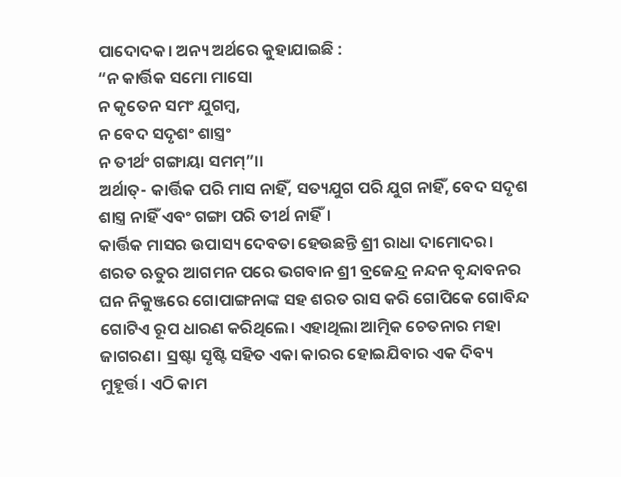ପାଦୋଦକ। ଅନ୍ୟ ଅର୍ଥରେ କୁହାଯାଇଛି :
“ନ କାର୍ତ୍ତିକ ସମୋ ମାସୋ
ନ କୃତେନ ସମଂ ଯୁଗମ୍ବ,
ନ ବେଦ ସଦୃଶଂ ଶାସ୍ତ୍ରଂ
ନ ତୀର୍ଥଂ ଗଙ୍ଗାୟା ସମମ୍”।।
ଅର୍ଥାତ୍- କାର୍ତ୍ତିକ ପରି ମାସ ନାହିଁ, ସତ୍ୟଯୁଗ ପରି ଯୁଗ ନାହିଁ, ବେଦ ସଦୃଶ ଶାସ୍ତ୍ର ନାହିଁ ଏବଂ ଗଙ୍ଗା ପରି ତୀର୍ଥ ନାହିଁ।
କାର୍ତ୍ତିକ ମାସର ଉପାସ୍ୟ ଦେବତା ହେଉଛନ୍ତି ଶ୍ରୀ ରାଧା ଦାମୋଦର। ଶରତ ଋତୁର ଆଗମନ ପରେ ଭଗବାନ ଶ୍ରୀ ବ୍ରଜେନ୍ଦ୍ର ନନ୍ଦନ ବୃନ୍ଦାବନର ଘନ ନିକୁଞ୍ଜରେ ଗୋପାଙ୍ଗନାଙ୍କ ସହ ଶରତ ରାସ କରି ଗୋପିକେ ଗୋବିନ୍ଦ ଗୋଟିଏ ରୂପ ଧାରଣ କରିଥିଲେ। ଏହାଥିଲା ଆତ୍ମିକ ଚେତନାର ମହା ଜାଗରଣ। ସ୍ରଷ୍ଟା ସୃଷ୍ଟି ସହିତ ଏକା କାରର ହୋଇଯିବାର ଏକ ଦିବ୍ୟ ମୁହୂର୍ତ୍ତ। ଏଠି କାମ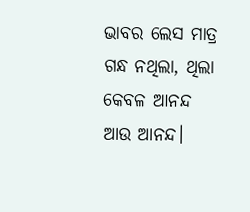ଭାବର ଲେସ ମାତ୍ର ଗନ୍ଧ ନଥିଲା, ଥିଲା କେବଳ ଆନନ୍ଦ ଆଉ ଆନନ୍ଦ।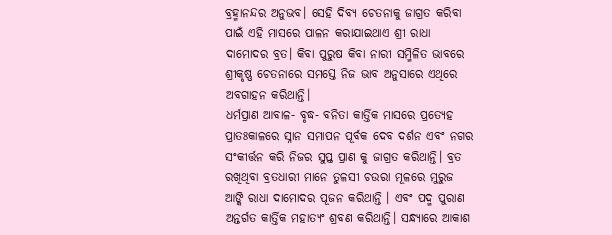ବ୍ରହ୍ମାନନ୍ଦର ଅନୁଭବ। ସେହି ଦିବ୍ୟ ଚେତନାକୁ ଜାଗ୍ରତ କରିବା ପାଇଁ ଏହି ମାସରେ ପାଳନ କରାଯାଇଥାଏ ଶ୍ରୀ ରାଧା ଦାମୋଦର ବ୍ରତ। କିବା ପୁରୁଷ କିବା ନାରୀ ସମ୍ମିଳିତ ଭାବରେ ଶ୍ରୀକୃଷ୍ଣ ଚେତନାରେ ସମସ୍ତେ ନିଜ ଭାବ ଅନୁସାରେ ଏଥିରେ ଅବଗାହନ କରିଥାନ୍ତି।
ଧର୍ମପ୍ରାଣ ଆବାଳ- ବୃଦ୍ଧ- ବନିତା କାର୍ତ୍ତିକ ମାସରେ ପ୍ରତ୍ୟେହ ପ୍ରାତଃକାଳରେ ସ୍ନାନ ସମାପନ ପୂର୍ବକ ଦେବ ଦର୍ଶନ ଏବଂ ନଗର ସଂକୀର୍ତ୍ତନ କରି ନିଜର ସୁପ୍ତ ପ୍ରାଣ କୁ ଜାଗ୍ରତ କରିଥାନ୍ତି। ବ୍ରତ ରଖିଥିବା ବ୍ରତଧାରୀ ମାନେ ତୁଳସୀ ଚଉରା ମୂଳରେ ମୁରୁଜ ଆଙ୍କି ରାଧା ଦାମୋଦର ପୂଜନ କରିଥାନ୍ତି । ଏବଂ ପଦ୍ମ ପୁରାଣ ଅନ୍ତର୍ଗତ କାର୍ତ୍ତିକ ମହାତ୍ୟଂ ଶ୍ରବଣ କରିଥାନ୍ତି। ସନ୍ଧ୍ୟାରେ ଆକାଶ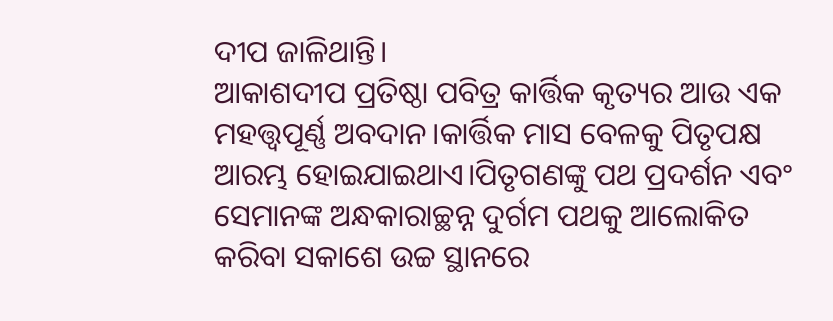ଦୀପ ଜାଳିଥାନ୍ତି।
ଆକାଶଦୀପ ପ୍ରତିଷ୍ଠା ପବିତ୍ର କାର୍ତ୍ତିକ କୃତ୍ୟର ଆଉ ଏକ ମହତ୍ତ୍ଵପୂର୍ଣ୍ଣ ଅବଦାନ।କାର୍ତ୍ତିକ ମାସ ବେଳକୁ ପିତୃପକ୍ଷ ଆରମ୍ଭ ହୋଇଯାଇଥାଏ।ପିତୃଗଣଙ୍କୁ ପଥ ପ୍ରଦର୍ଶନ ଏବଂ ସେମାନଙ୍କ ଅନ୍ଧକାରାଚ୍ଛନ୍ନ ଦୁର୍ଗମ ପଥକୁ ଆଲୋକିତ କରିବା ସକାଶେ ଉଚ୍ଚ ସ୍ଥାନରେ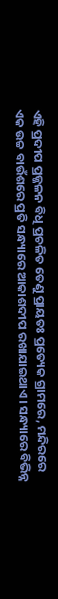ଏହି ପ୍ରଦୀପ ପ୍ରଜ୍ଜଳନ ବିଧି ପ୍ରଚଳିତ ତେଣୁ ପ୍ରାୟତଃ ପ୍ରତ୍ୟେକ ଗ୍ରାମରେ, ମନ୍ଦିରରେ ଏକ ଉଚ୍ଚ ବାଉଁଶରେ ପ୍ରତି ସନ୍ଧ୍ୟାରେ ଆକାଶଦୀପ ରଖାଯାଇଥାଏ। ସନ୍ଧ୍ୟାରେ ବିଭିନ୍ନ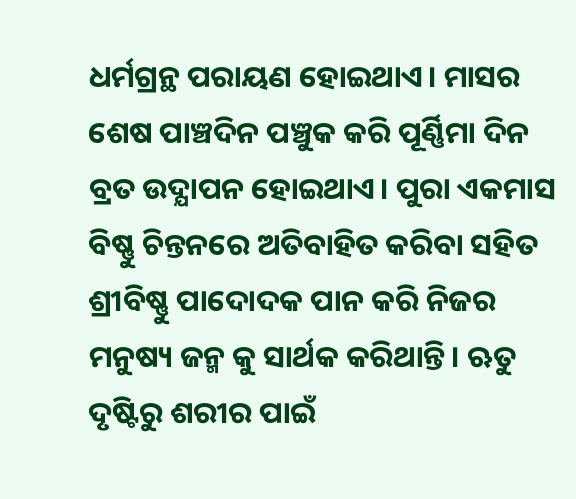ଧର୍ମଗ୍ରନ୍ଥ ପରାୟଣ ହୋଇଥାଏ। ମାସର ଶେଷ ପାଞ୍ଚଦିନ ପଞ୍ଚୁକ କରି ପୂର୍ଣ୍ଣିମା ଦିନ ବ୍ରତ ଉଦ୍ଯାପନ ହୋଇଥାଏ। ପୁରା ଏକମାସ ବିଷ୍ଣୁ ଚିନ୍ତନରେ ଅତିବାହିତ କରିବା ସହିତ ଶ୍ରୀବିଷ୍ଣୁ ପାଦୋଦକ ପାନ କରି ନିଜର ମନୁଷ୍ୟ ଜନ୍ମ କୁ ସାର୍ଥକ କରିଥାନ୍ତି। ଋତୁ ଦୃଷ୍ଟିରୁ ଶରୀର ପାଇଁ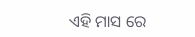ଏହି ମାସ ରେ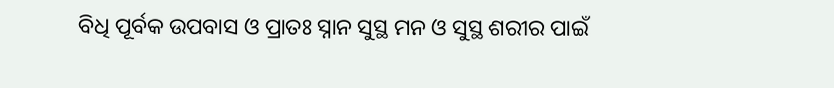ବିଧି ପୂର୍ବକ ଉପବାସ ଓ ପ୍ରାତଃ ସ୍ନାନ ସୁସ୍ଥ ମନ ଓ ସୁସ୍ଥ ଶରୀର ପାଇଁ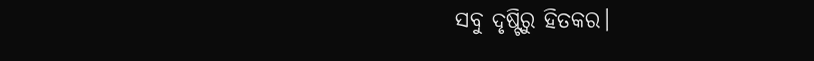ସବୁ ଦୃଷ୍ଟିରୁ ହିତକର।